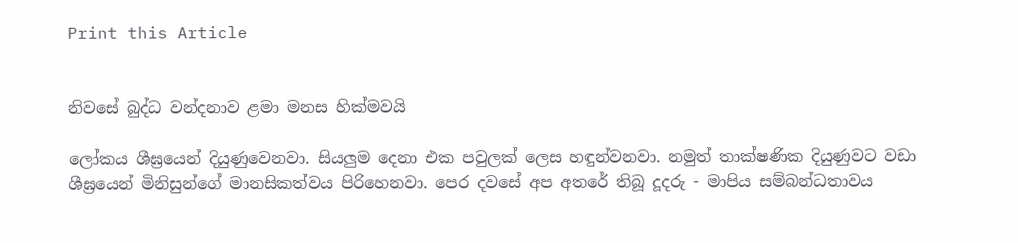Print this Article


නිවසේ බුද්ධ වන්දනාව ළමා මනස හික්මවයි

ලෝකය ශීඝ්‍රයෙන් දියුණුවෙනවා. සියලුම දෙනා එක පවුලක් ලෙස හඳුන්වනවා. නමුත් තාක්ෂණික දියුණුවට වඩා ශීඝ්‍රයෙන් මිනිසුන්ගේ මානසිකත්වය පිරිහෙනවා. පෙර දවසේ අප අතරේ තිබූ දූදරු - මාපිය සම්බන්ධතාවය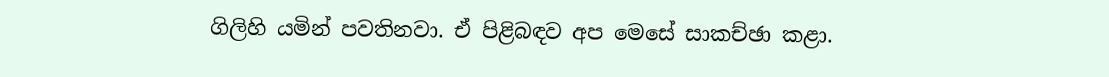ගිලිහි යමින් පවතිනවා. ඒ පිළිබඳව අප මෙසේ සාකච්ඡා කළා.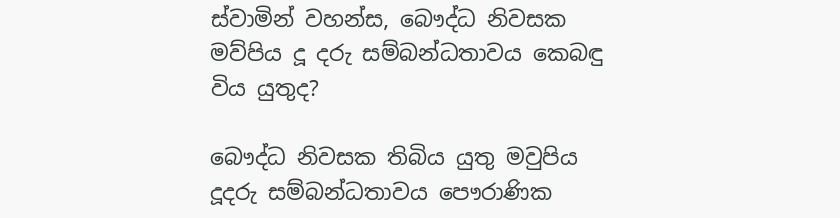ස්වාමින් වහන්ස, බෞද්ධ නිවසක මව්පිය දූ දරු සම්බන්ධතාවය කෙබඳු විය යුතුද?

බෞද්ධ නිවසක තිබිය යුතු මවුපිය දූදරු සම්බන්ධතාවය පෞරාණික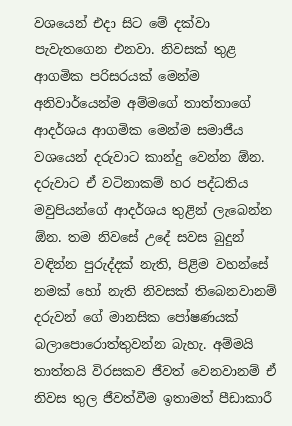වශයෙන් එදා සිට මේ දක්වා පැවැතගෙන එනවා. නිවසක් තුළ ආගමික පරිසරයක් මෙන්ම අනිවාර්යෙන්ම අම්මගේ තාත්තාගේ ආදර්ශය ආගමික මෙන්ම සමාජීය වශයෙන් දරුවාට කාන්දු වෙන්න ඕන. දරුවාට ඒ වටිනාකම් හර පද්ධතිය මවුපියන්ගේ ආදර්ශය තුළින් ලැබෙන්න ඕන. තම නිවසේ උදේ සවස බුදුන් වඳින්න පුරුද්දක් නැති, පිළිම වහන්සේ නමක් හෝ නැති නිවසක් තිබෙනවානම් දරුවන් ගේ මානසික පෝෂණයක් බලාපොරොත්තුවන්න බැහැ. අම්මයි තාත්තයි විරසකව ජීවත් වෙනවානම් ඒ නිවස තුල ජීවත්වීම ඉතාමත් පීඩාකාරී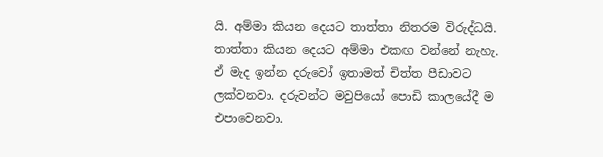යි. අම්මා කියන දෙයට තාත්තා නිතරම විරුද්ධයි. තාත්තා කියන දෙයට අම්මා එකඟ වන්නේ නැහැ. ඒ මැද ඉන්න දරුවෝ ඉතාමත් චිත්ත පීඩාවට ලක්වනවා. දරුවන්ට මවුපියෝ පොඩි කාලයේදී ම එපාවෙනවා.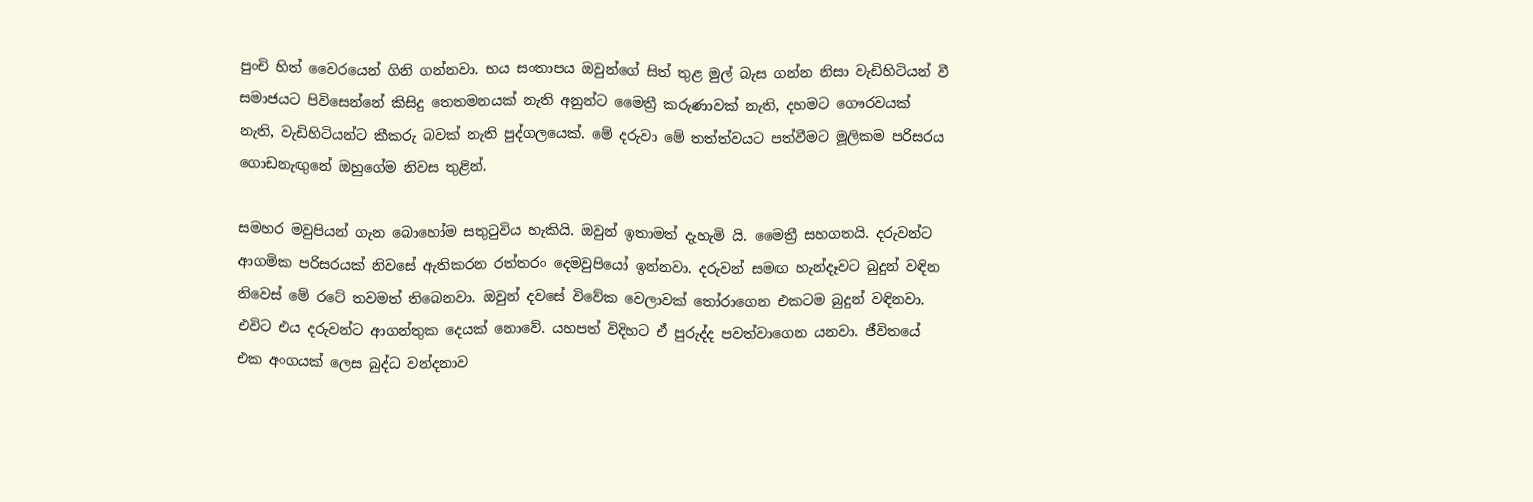පුංචි හිත් වෛරයෙන් ගිනි ගන්නවා. භය සංතාපය ඔවුන්ගේ සිත් තුළ මුල් බැස ගන්න නිසා වැඩිහිටියන් වී සමාජයට පිවිසෙන්නේ කිසිදු තෙතමනයක් නැති අනුන්ට මෛත්‍රී කරුණාවක් නැති, දහමට ගෞරවයක් නැති, වැඩිහිටියන්ට කීකරු බවක් නැති පුද්ගලයෙක්. මේ දරුවා මේ තත්ත්වයට පත්වීමට මූලිකම පරිසරය ගොඩනැඟුනේ ඔහුගේම නිවස තුළින්.

සමහර මවුපියන් ගැන බොහෝම සතුටුවිය හැකියි. ඔවුන් ඉතාමත් දැහැමි යි. මෛත්‍රී සහගතයි. දරුවන්ට ආගමික පරිසරයක් නිවසේ ඇතිකරන රත්තරං දෙමවුපියෝ ඉන්නවා. දරුවන් සමඟ හැන්දෑවට බුදුන් වඳින නිවෙස් මේ රටේ තවමත් තිබෙනවා. ඔවුන් දවසේ විවේක වෙලාවක් තෝරාගෙන එකටම බුදුන් වඳිනවා. එවිට එය දරුවන්ට ආගන්තුක දෙයක් නොවේ. යහපත් විදිහට ඒ පුරුද්ද පවත්වාගෙන යනවා. ජීවිතයේ එක අංගයක් ලෙස බුද්ධ වන්දනාව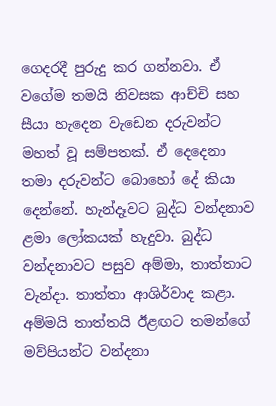ගෙදරදී පුරුදු කර ගන්නවා. ඒ වගේම තමයි නිවසක ආච්චි සහ සීයා හැදෙන වැඩෙන දරුවන්ට මහත් වූ සම්පතක්. ඒ දෙදෙනා තමා දරුවන්ට බොහෝ දේ කියා දෙන්නේ. හැන්දෑවට බුද්ධ වන්දනාව ළමා ලෝකයක් හැදුවා. බුද්ධ වන්දනාවට පසුව අම්මා, තාත්තාට වැන්දා. තාත්තා ආශිර්වාද කළා. අම්මයි තාත්තයි ඊළඟට තමන්ගේ මව්පියන්ට වන්දනා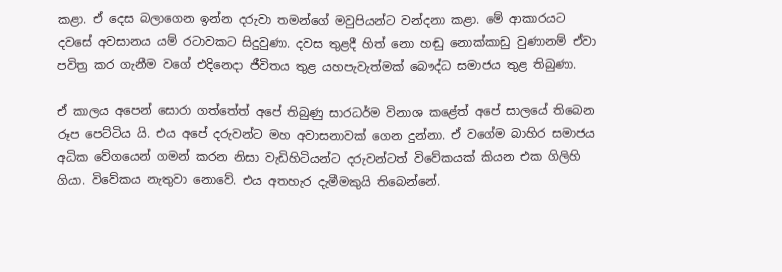කළා. ඒ දෙස බලාගෙන ඉන්න දරුවා තමන්ගේ මවුපියන්ට වන්දනා කළා. මේ ආකාරයට දවසේ අවසානය යම් රටාවකට සිදුවුණා. දවස තුළදී හිත් නො හඬු නොක්කාඩු වුණානම් ඒවා පවිත්‍ර කර ගැනීම වගේ එදිනෙදා ජීවිතය තුළ යහපැවැත්මක් බෞද්ධ සමාජය තුළ තිබුණා.

ඒ කාලය අපෙන් සොරා ගත්තේත් අපේ තිබුණු සාරධර්ම විනාශ කළේත් අපේ සාලයේ තිබෙන රූප පෙට්ටිය යි. එය අපේ දරුවන්ට මහ අවාසනාවක් ගෙන දුන්නා. ඒ වගේම බාහිර සමාජය අධික වේගයෙන් ගමන් කරන නිසා වැඩිහිටියන්ට දරුවන්ටත් විවේකයක් කියන එක ගිලිහි ගියා. විවේකය නැතුවා නොවේ. එය අතහැර දැමීමකුයි තිබෙන්නේ.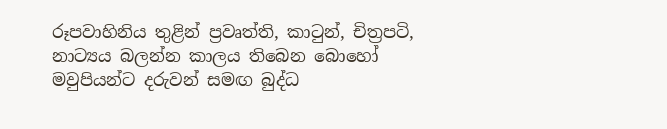රූපවාහිනිය තුළින් ප්‍රවෘත්ති, කාටුන්, චිත්‍රපටි, නාට්‍යය බලන්න කාලය තිබෙන බොහෝ මවුපියන්ට දරුවන් සමඟ බුද්ධ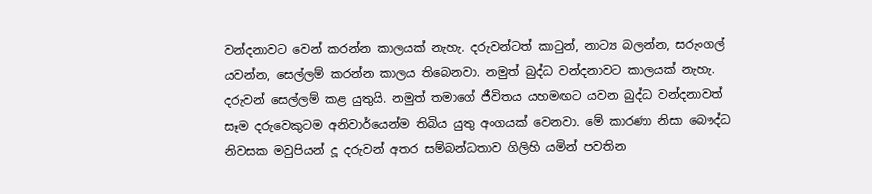වන්දනාවට වෙන් කරන්න කාලයක් නැහැ. දරුවන්ටත් කාටුන්, නාට්‍ය බලන්න, සරුංගල් යවන්න, සෙල්ලම් කරන්න කාලය තිබෙනවා. නමුත් බුද්ධ වන්දනාවට කාලයක් නැහැ. දරුවන් සෙල්ලම් කළ යුතුයි. නමුත් තමාගේ ජීවිතය යහමඟට යවන බුද්ධ වන්දනාවත් සෑම දරුවෙකුටම අනිවාර්යෙන්ම තිබිය යුතු අංගයක් වෙනවා. මේ කාරණා නිසා බෞද්ධ නිවසක මවුපියන් දූ දරුවන් අතර සම්බන්ධතාව ගිලිහි යමින් පවතින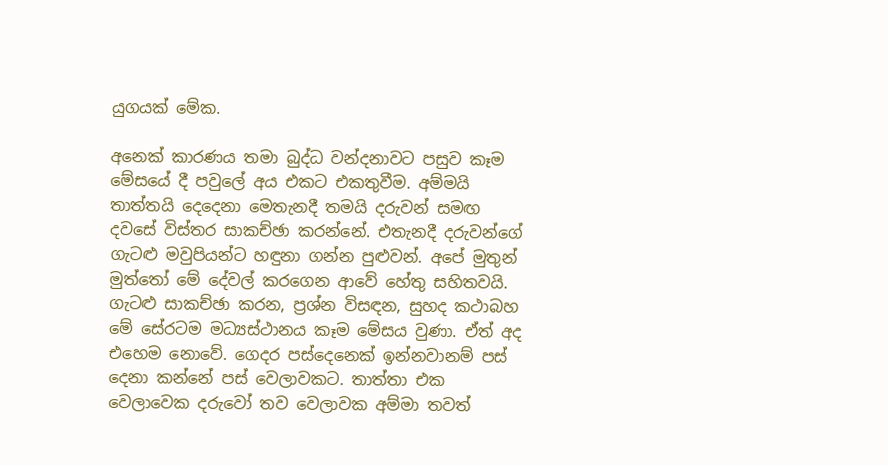යුගයක් මේක.

අනෙක් කාරණය තමා බුද්ධ වන්දනාවට පසුව කෑම මේසයේ දී පවුලේ අය එකට එකතුවීම. අම්මයි තාත්තයි දෙදෙනා මෙතැනදී තමයි දරුවන් සමඟ දවසේ විස්තර සාකච්ඡා කරන්නේ. එතැනදී දරුවන්ගේ ගැටළු මවුපියන්ට හඳුනා ගන්න පුළුවන්. අපේ මුතුන් මුත්තෝ මේ දේවල් කරගෙන ආවේ හේතු සහිතවයි. ගැටළු සාකච්ඡා කරන, ප්‍රශ්න විසඳන, සුහද කථාබහ මේ සේරටම මධ්‍යස්ථානය කෑම මේසය වුණා. ඒත් අද එහෙම නොවේ. ගෙදර පස්දෙනෙක් ඉන්නවානම් පස් දෙනා කන්නේ පස් වෙලාවකට. තාත්තා එක වෙලාවෙක දරුවෝ තව වෙලාවක අම්මා තවත්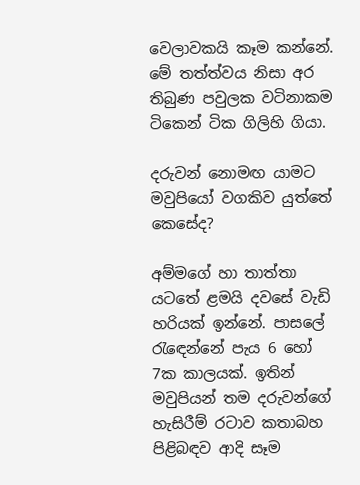වෙලාවකයි කෑම කන්නේ. මේ තත්ත්වය නිසා අර තිබුණ පවුලක වටිනාකම ටිකෙන් ටික ගිලිහි ගියා.

දරුවන් නොමඟ යාමට මවුපියෝ වගකිව යුත්තේ කෙසේද?

අම්මගේ හා තාත්තා යටතේ ළමයි දවසේ වැඩි හරියක් ඉන්නේ. පාසලේ රැඳෙන්නේ පැය 6 හෝ 7ක කාලයක්. ඉතින් මවුපියන් තම දරුවන්ගේ හැසිරීම් රටාව කතාබහ පිළිබඳව ආදි සෑම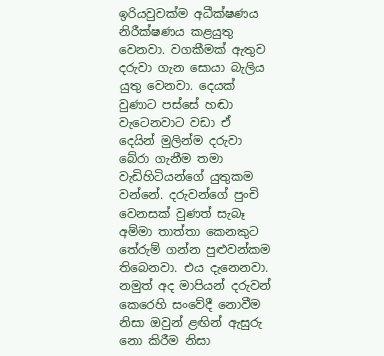ඉරියවුවක්ම අධීක්ෂණය නිරීක්ෂණය කළයුතු වෙනවා. වගකීමක් ඇතුව දරුවා ගැන සොයා බැලිය යුතු වෙනවා. දෙයක් වුණාට පස්සේ හඬා වැටෙනවාට වඩා ඒ දෙයින් මුලින්ම දරුවා බේරා ගැනීම තමා වැඩිහිටියන්ගේ යුතුකම වන්නේ. දරුවන්ගේ පුංචි වෙනසක් වුණත් සැබෑ අම්මා තාත්තා කෙනකුට තේරුම් ගන්න පුළුවන්කම තිබෙනවා. එය දැනෙනවා. නමුත් අද මාපියන් දරුවන් කෙරෙහි සංවේදී නොවීම නිසා ඔවුන් ළඟින් ඇසුරු නො කිරීම නිසා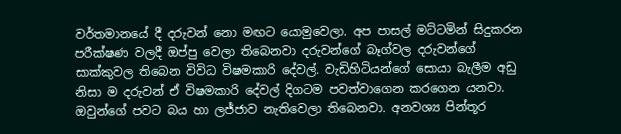වර්තමානයේ දී දරුවන් නො මඟට යොමුවෙලා. අප පාසල් මට්ටමින් සිදුකරන පරීක්ෂණ වලදී ඔප්පු වෙලා තිබෙනවා දරුවන්ගේ බෑග්වල දරුවන්ගේ සාක්කුවල තිබෙන විවිධ විෂමකාරි දේවල්. වැඩිහිටියන්ගේ සොයා බැලීම අඩු නිසා ම දරුවන් ඒ විෂමකාරි දේවල් දිගටම පවත්වාගෙන කරගෙන යනවා. ඔවුන්ගේ පවට බය හා ලජ්ජාව නැතිවෙලා තිබෙනවා. අනවශ්‍ය පින්තූර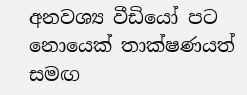අනවශ්‍ය වීඩියෝ පට නොයෙක් තාක්ෂණයත් සමඟ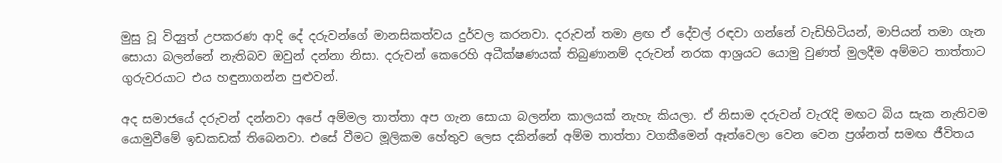මුසු වූ විද්‍යුත් උපකරණ ආදි දේ දරුවන්ගේ මානසිකත්වය දුර්වල කරනවා. දරුවන් තමා ළඟ ඒ දේවල් රඳවා ගන්නේ වැඩිහිටියන්, මාපියන් තමා ගැන සොයා බලන්නේ නැතිබව ඔවුන් දන්නා නිසා. දරුවන් කෙරෙහි අධීක්ෂණයක් තිබුණානම් දරුවන් නරක ආශ්‍රයට යොමු වුණත් මුලදීම අම්මට තාත්තාට ගුරුවරයාට එය හඳුනාගන්න පුළුවන්.

අද සමාජයේ දරුවන් දන්නවා අපේ අම්මල තාත්තා අප ගැන සොයා බලන්න කාලයක් නැහැ කියලා. ඒ නිසාම දරුවන් වැරැදි මඟට බිය සැක නැතිවම යොමුවීමේ ඉඩකඩක් තිබෙනවා. එසේ වීමට මූලිකම හේතුව ලෙස දකින්නේ අම්ම තාත්තා වගකීමෙන් ඈත්වෙලා වෙන වෙන ප්‍රශ්නත් සමඟ ජීවිතය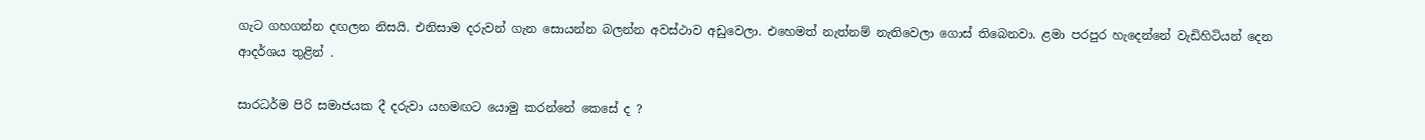ගැට ගහගන්න දඟලන නිසයි. එනිසාම දරුවන් ගැන සොයන්න බලන්න අවස්ථාව අඩුවෙලා. එහෙමත් නැත්නම් නැතිවෙලා ගොස් තිබෙනවා. ළමා පරපුර හැදෙන්නේ වැඩිහිටියන් දෙන ආදර්ශය තුළින් .

සාරධර්ම පිරි සමාජයක දී දරුවා යහමඟට යොමු කරන්නේ කෙසේ ද ?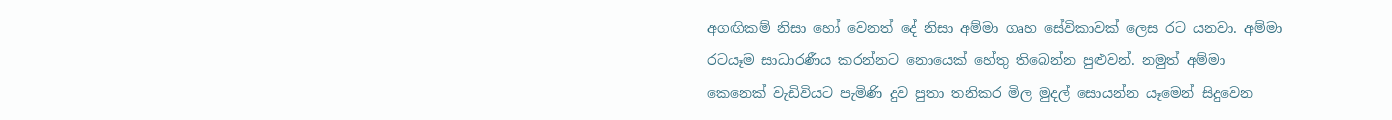අගඟිකම් නිසා හෝ වෙනත් දේ නිසා අම්මා ගෘහ සේවිකාවක් ලෙස රට යනවා. අම්මා රටයෑම සාධාරණීය කරන්නට නොයෙක් හේතු තිබෙන්න පුළුවන්. නමුත් අම්මා කෙනෙක් වැඩිවියට පැමිණි දුව පුතා තනිකර මිල මුදල් සොයන්න යෑමෙන් සිදුවෙන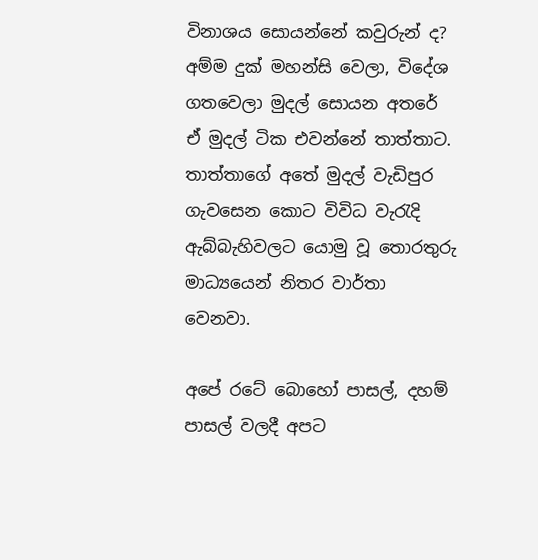විනාශය සොයන්නේ කවුරුන් ද? අම්ම දුක් මහන්සි වෙලා, විදේශ ගතවෙලා මුදල් සොයන අතරේ ඒ මුදල් ටික එවන්නේ තාත්තාට. තාත්තාගේ අතේ මුදල් වැඩිපුර ගැවසෙන කොට විවිධ වැරැදි ඇබ්බැහිවලට යොමු වූ තොරතුරු මාධ්‍යයෙන් නිතර වාර්තා වෙනවා.

අපේ රටේ බොහෝ පාසල්, දහම් පාසල් වලදී අපට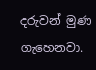දරුවන් මුණ ගැහෙනවා.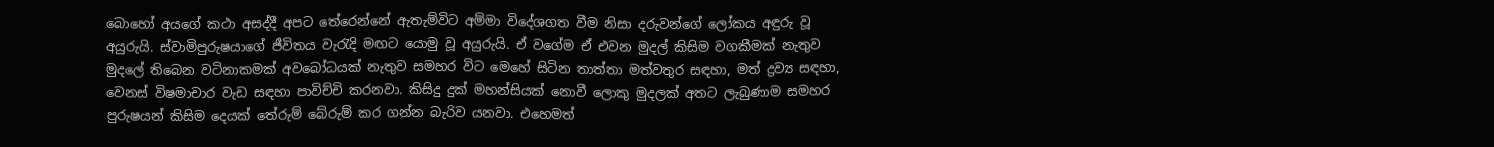බොහෝ අයගේ කථා අසද්දී අපට තේරෙන්නේ ඇතැම්විට අම්මා විදේශගත වීම නිසා දරුවන්ගේ ලෝකය අඳුරු වූ අයුරුයි. ස්වාමිපුරුෂයාගේ ජීවිතය වැරැදි මඟට යොමු වූ අයුරුයි. ඒ වගේම ඒ එවන මුදල් කිසිම වගකීමක් නැතුව මුදලේ තිබෙන වටිනාකමක් අවබෝධයක් නැතුව සමහර විට මෙහේ සිටින තාත්තා මත්වතුර සඳහා, මත් ද්‍රව්‍ය සඳහා, වෙනස් විෂමාචාර වැඩ සඳහා පාවිච්චි කරනවා. කිසිදු දුක් මහන්සියක් නොවී ලොකු මුදලක් අතට ලැබුණාම සමහර පුරුෂයන් කිසිම දෙයක් තේරුම් බේරුම් කර ගන්න බැරිව යනවා. එහෙමත්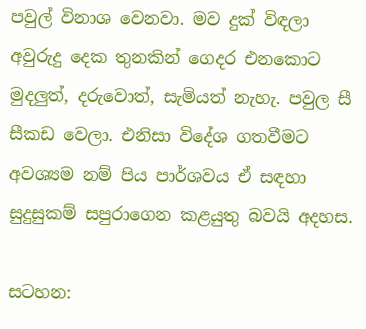පවුල් විනාශ වෙනවා. මව දුක් විඳලා අවුරුදු දෙක තුනකින් ගෙදර එනකොට මුදලුත්, දරුවොත්, සැමියත් නැහැ. පවුල සී සීකඩ වෙලා. එනිසා විදේශ ගතවීමට අවශ්‍යම නම් පිය පාර්ශවය ඒ සඳහා සුදුසුකම් සපුරාගෙන කළයුතු බවයි අදහස.

සටහන: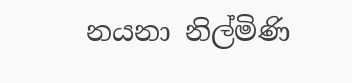නයනා නිල්මිණි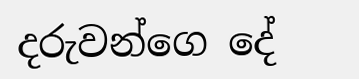දරුවන්ගෙ දේ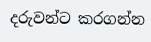දරුවන්ට කරගන්න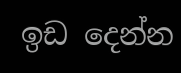ඉඩ දෙන්න